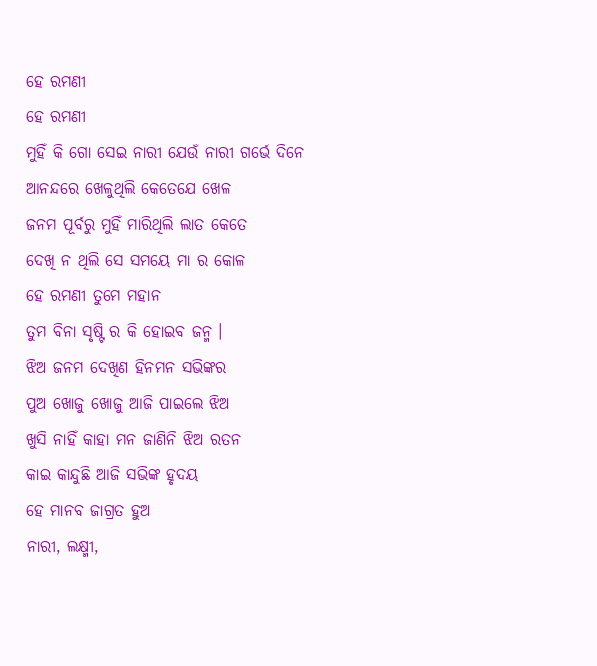ହେ ରମଣୀ
ହେ ରମଣୀ
ମୁହିଁ କି ଗୋ ସେଇ ନାରୀ ଯେଉଁ ନାରୀ ଗର୍ଭେ ଦିନେ
ଆନନ୍ଦରେ ଖେଳୁଥିଲି କେତେଯେ ଖେଳ
ଜନମ ପୂର୍ବରୁ ମୁହିଁ ମାରିଥିଲି ଲାତ କେତେ
ଦେଖି ନ ଥିଲି ସେ ସମୟେ ମା ର କୋଳ
ହେ ରମଣୀ ତୁମେ ମହାନ
ତୁମ ବିନା ସୃଷ୍ଟି ର କି ହୋଇବ ଜନ୍ମ ।
ଝିଅ ଜନମ ଦେଖିଣ ହିନମନ ସଭିଙ୍କର
ପୁଅ ଖୋଜୁ ଖୋଜୁ ଆଜି ପାଇଲେ ଝିଅ
ଖୁସି ନାହିଁ କାହା ମନ ଜାଣିନି ଝିଅ ରତନ
କାଇ କାନ୍ଦୁଛି ଆଜି ସଭିଙ୍କ ହୃଦୟ
ହେ ମାନବ ଜାଗ୍ରତ ହୁଅ
ନାରୀ, ଲକ୍ଷ୍ମୀ,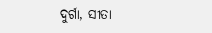ଦୁର୍ଗା, ସୀତା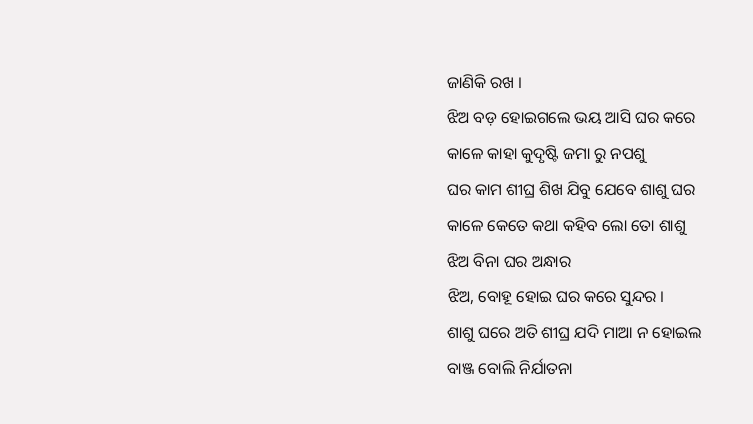ଜାଣିକି ରଖ ।
ଝିଅ ବଡ଼ ହୋଇଗଲେ ଭୟ ଆସି ଘର କରେ
କାଳେ କାହା କୁଦୃଷ୍ଟି ଜମା ରୁ ନପଶୁ
ଘର କାମ ଶୀଘ୍ର ଶିଖ ଯିବୁ ଯେବେ ଶାଶୁ ଘର
କାଳେ କେତେ କଥା କହିବ ଲୋ ତୋ ଶାଶୁ
ଝିଅ ବିନା ଘର ଅନ୍ଧାର
ଝିଅ, ବୋହୂ ହୋଇ ଘର କରେ ସୁନ୍ଦର ।
ଶାଶୁ ଘରେ ଅତି ଶୀଘ୍ର ଯଦି ମାଆ ନ ହୋଇଲ
ବାଞ୍ଜ ବୋଲି ନିର୍ଯାତନା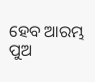ହେବ ଆରମ୍ଭ
ପୁଅ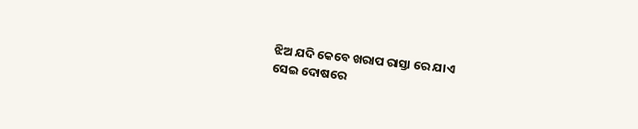ଝିଅ ଯଦି କେବେ ଖରାପ ରାସ୍ତା ରେ ଯାଏ
ସେଇ ଦୋଷରେ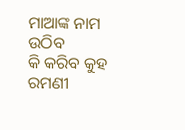ମାଆଙ୍କ ନାମ ଉଠିବ
କି କରିବ କୁହ ରମଣୀ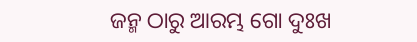ଜନ୍ମ ଠାରୁ ଆରମ୍ଭ ଗୋ ଦୁଃଖ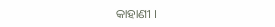କାହାଣୀ ।